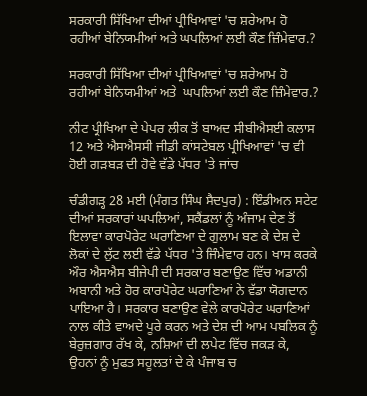ਸਰਕਾਰੀ ਸਿੱਖਿਆ ਦੀਆਂ ਪ੍ਰੀਖਿਆਵਾਂ 'ਚ ਸ਼ਰੇਆਮ ਹੋ ਰਹੀਆਂ ਬੇਨਿਯਮੀਆਂ ਅਤੇ ਘਪਲਿਆਂ ਲਈ ਕੌਣ ਜ਼ਿੰਮੇਵਾਰ.?

ਸਰਕਾਰੀ ਸਿੱਖਿਆ ਦੀਆਂ ਪ੍ਰੀਖਿਆਵਾਂ 'ਚ ਸ਼ਰੇਆਮ ਹੋ ਰਹੀਆਂ ਬੇਨਿਯਮੀਆਂ ਅਤੇ  ਘਪਲਿਆਂ ਲਈ ਕੌਣ ਜ਼ਿੰਮੇਵਾਰ.?

ਨੀਟ ਪ੍ਰੀਖਿਆ ਦੇ ਪੇਪਰ ਲੀਕ ਤੋਂ ਬਾਅਦ ਸੀਬੀਐਸਈ ਕਲਾਸ 12 ਅਤੇ ਐਸਐਸਸੀ ਜੀਡੀ ਕਾਂਸਟੇਬਲ ਪ੍ਰੀਖਿਆਵਾਂ 'ਚ ਵੀ ਹੋਈ ਗੜਬੜ ਦੀ ਹੋਵੇ ਵੱਡੇ ਪੱਧਰ 'ਤੇ ਜਾਂਚ

ਚੰਡੀਗੜ੍ਹ 28 ਮਈ (ਮੰਗਤ ਸਿੰਘ ਸੈਦਪੁਰ) : ਇੰਡੀਅਨ ਸਟੇਟ ਦੀਆਂ ਸਰਕਾਰਾਂ ਘਪਲਿਆਂ, ਸਕੈਂਡਲਾਂ ਨੂੰ ਅੰਜਾਮ ਦੇਣ ਤੋਂ ਇਲਾਵਾ ਕਾਰਪੋਰੇਟ ਘਰਾਣਿਆ ਦੇ ਗੁਲਾਮ ਬਣ ਕੇ ਦੇਸ਼ ਦੇ ਲੋਕਾਂ ਦੇ ਲੁੱਟ ਲਈ ਵੱਡੇ ਪੱਧਰ 'ਤੇ ਜਿੰਮੇਵਾਰ ਹਨ। ਖਾਸ ਕਰਕੇ ਔਰ ਐਸਐਸ ਬੀਜੇਪੀ ਦੀ ਸਰਕਾਰ ਬਣਾਉਣ ਵਿੱਚ ਅਡਾਨੀ ਅਬਾਨੀ ਅਤੇ ਹੋਰ ਕਾਰਪੋਰੇਟ ਘਰਾਣਿਆਂ ਨੇ ਵੱਡਾ ਯੋਗਦਾਨ ਪਾਇਆ ਹੈ। ਸਰਕਾਰ ਬਣਾਉਣ ਵੇਲੇ ਕਾਰਪੋਰੇਟ ਘਰਾਣਿਆਂ ਨਾਲ ਕੀਤੇ ਵਾਅਦੇ ਪੂਰੇ ਕਰਨ ਅਤੇ ਦੇਸ਼ ਦੀ ਆਮ ਪਬਲਿਕ ਨੂੰ ਬੇਰੁਜ਼ਗਾਰ ਰੱਖ ਕੇ, ਨਸ਼ਿਆਂ ਦੀ ਲਪੇਟ ਵਿੱਚ ਜਕੜ ਕੇ, ਉਹਨਾਂ ਨੂੰ ਮੁਫਤ ਸਹੂਲਤਾਂ ਦੇ ਕੇ ਪੰਜਾਬ ਚ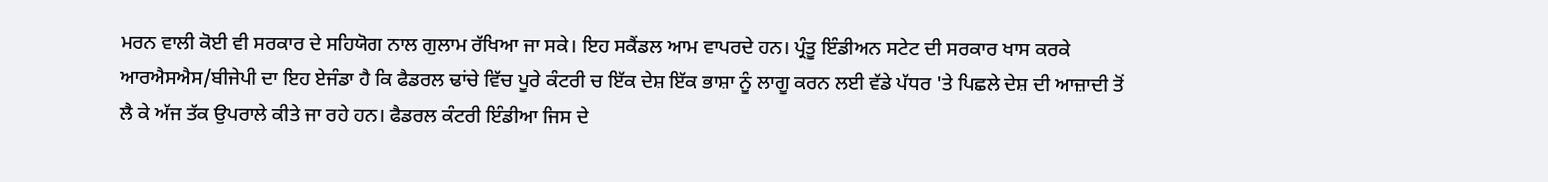ਮਰਨ ਵਾਲੀ ਕੋਈ ਵੀ ਸਰਕਾਰ ਦੇ ਸਹਿਯੋਗ ਨਾਲ ਗੁਲਾਮ ਰੱਖਿਆ ਜਾ ਸਕੇ। ਇਹ ਸਕੈਂਡਲ ਆਮ ਵਾਪਰਦੇ ਹਨ। ਪ੍ਰੰਤੂ ਇੰਡੀਅਨ ਸਟੇਟ ਦੀ ਸਰਕਾਰ ਖਾਸ ਕਰਕੇ ਆਰਐਸਐਸ/ਬੀਜੇਪੀ ਦਾ ਇਹ ਏਜੰਡਾ ਹੈ ਕਿ ਫੈਡਰਲ ਢਾਂਚੇ ਵਿੱਚ ਪੂਰੇ ਕੰਟਰੀ ਚ ਇੱਕ ਦੇਸ਼ ਇੱਕ ਭਾਸ਼ਾ ਨੂੰ ਲਾਗੂ ਕਰਨ ਲਈ ਵੱਡੇ ਪੱਧਰ 'ਤੇ ਪਿਛਲੇ ਦੇਸ਼ ਦੀ ਆਜ਼ਾਦੀ ਤੋਂ ਲੈ ਕੇ ਅੱਜ ਤੱਕ ਉਪਰਾਲੇ ਕੀਤੇ ਜਾ ਰਹੇ ਹਨ। ਫੈਡਰਲ ਕੰਟਰੀ ਇੰਡੀਆ ਜਿਸ ਦੇ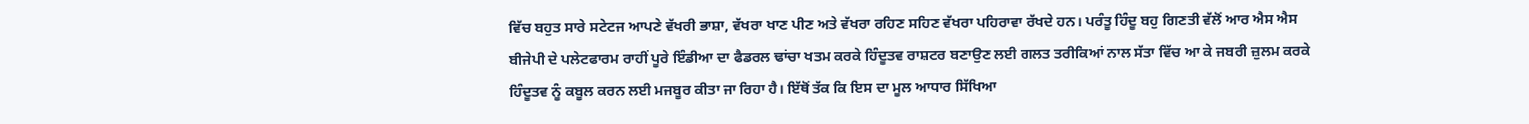ਵਿੱਚ ਬਹੁਤ ਸਾਰੇ ਸਟੇਟਜ ਆਪਣੇ ਵੱਖਰੀ ਭਾਸ਼ਾ, ਵੱਖਰਾ ਖਾਣ ਪੀਣ ਅਤੇ ਵੱਖਰਾ ਰਹਿਣ ਸਹਿਣ ਵੱਖਰਾ ਪਹਿਰਾਵਾ ਰੱਖਦੇ ਹਨ। ਪਰੰਤੂ ਹਿੰਦੂ ਬਹੁ ਗਿਣਤੀ ਵੱਲੋਂ ਆਰ ਐਸ ਐਸ ਬੀਜੇਪੀ ਦੇ ਪਲੇਟਫਾਰਮ ਰਾਹੀਂ ਪੂਰੇ ਇੰਡੀਆ ਦਾ ਫੈਡਰਲ ਢਾਂਚਾ ਖਤਮ ਕਰਕੇ ਹਿੰਦੂਤਵ ਰਾਸ਼ਟਰ ਬਣਾਉਣ ਲਈ ਗਲਤ ਤਰੀਕਿਆਂ ਨਾਲ ਸੱਤਾ ਵਿੱਚ ਆ ਕੇ ਜਬਰੀ ਜ਼ੁਲਮ ਕਰਕੇ ਹਿੰਦੂਤਵ ਨੂੰ ਕਬੂਲ ਕਰਨ ਲਈ ਮਜਬੂਰ ਕੀਤਾ ਜਾ ਰਿਹਾ ਹੈ। ਇੱਥੋਂ ਤੱਕ ਕਿ ਇਸ ਦਾ ਮੂਲ ਆਧਾਰ ਸਿੱਖਿਆ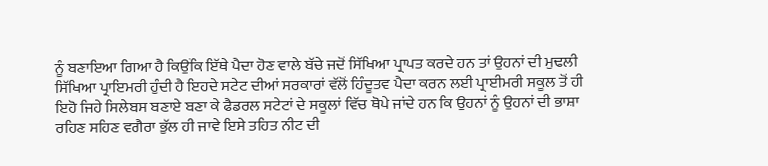ਨੂੰ ਬਣਾਇਆ ਗਿਆ ਹੈ ਕਿਉਂਕਿ ਇੱਥੇ ਪੈਦਾ ਹੋਣ ਵਾਲੇ ਬੱਚੇ ਜਦੋਂ ਸਿੱਖਿਆ ਪ੍ਰਾਪਤ ਕਰਦੇ ਹਨ ਤਾਂ ਉਹਨਾਂ ਦੀ ਮੁਢਲੀ ਸਿੱਖਿਆ ਪ੍ਰਾਇਮਰੀ ਹੁੰਦੀ ਹੈ ਇਹਦੇ ਸਟੇਟ ਦੀਆਂ ਸਰਕਾਰਾਂ ਵੱਲੋਂ ਹਿੰਦੂਤਵ ਪੈਦਾ ਕਰਨ ਲਈ ਪ੍ਰਾਈਮਰੀ ਸਕੂਲ ਤੋਂ ਹੀ ਇਹੋ ਜਿਹੇ ਸਿਲੇਬਸ ਬਣਾਏ ਬਣਾ ਕੇ ਫੈਡਰਲ ਸਟੇਟਾਂ ਦੇ ਸਕੂਲਾਂ ਵਿੱਚ ਥੋਪੇ ਜਾਂਦੇ ਹਨ ਕਿ ਉਹਨਾਂ ਨੂੰ ਉਹਨਾਂ ਦੀ ਭਾਸ਼ਾ ਰਹਿਣ ਸਹਿਣ ਵਗੈਰਾ ਭੁੱਲ ਹੀ ਜਾਵੇ ਇਸੇ ਤਹਿਤ ਨੀਟ ਦੀ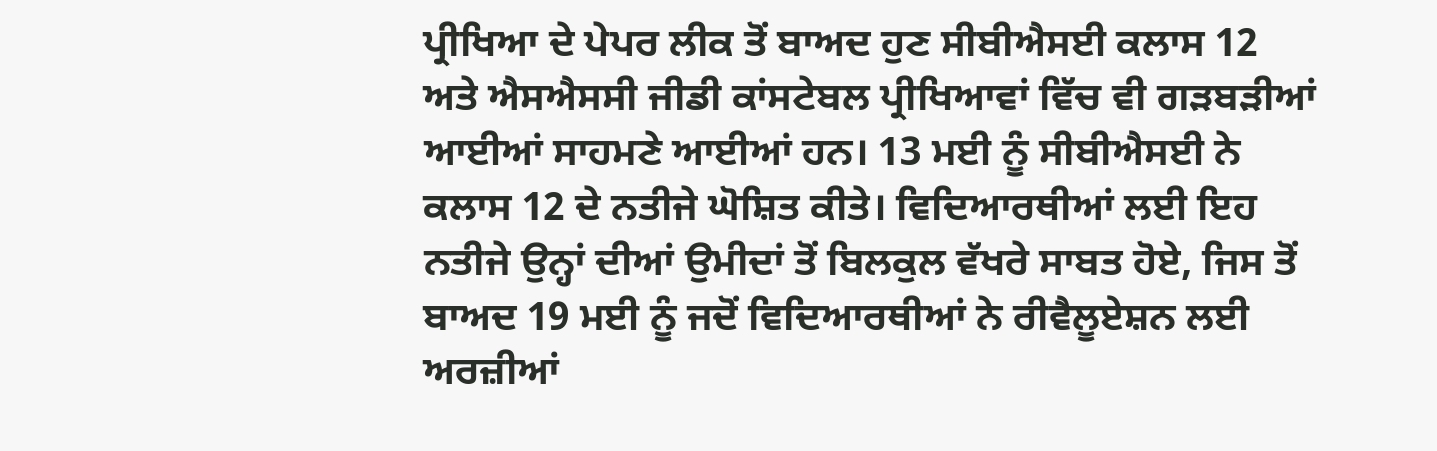ਪ੍ਰੀਖਿਆ ਦੇ ਪੇਪਰ ਲੀਕ ਤੋਂ ਬਾਅਦ ਹੁਣ ਸੀਬੀਐਸਈ ਕਲਾਸ 12 ਅਤੇ ਐਸਐਸਸੀ ਜੀਡੀ ਕਾਂਸਟੇਬਲ ਪ੍ਰੀਖਿਆਵਾਂ ਵਿੱਚ ਵੀ ਗੜਬੜੀਆਂ ਆਈਆਂ ਸਾਹਮਣੇ ਆਈਆਂ ਹਨ। 13 ਮਈ ਨੂੰ ਸੀਬੀਐਸਈ ਨੇ ਕਲਾਸ 12 ਦੇ ਨਤੀਜੇ ਘੋਸ਼ਿਤ ਕੀਤੇ। ਵਿਦਿਆਰਥੀਆਂ ਲਈ ਇਹ ਨਤੀਜੇ ਉਨ੍ਹਾਂ ਦੀਆਂ ਉਮੀਦਾਂ ਤੋਂ ਬਿਲਕੁਲ ਵੱਖਰੇ ਸਾਬਤ ਹੋਏ, ਜਿਸ ਤੋਂ ਬਾਅਦ 19 ਮਈ ਨੂੰ ਜਦੋਂ ਵਿਦਿਆਰਥੀਆਂ ਨੇ ਰੀਵੈਲੂਏਸ਼ਨ ਲਈ ਅਰਜ਼ੀਆਂ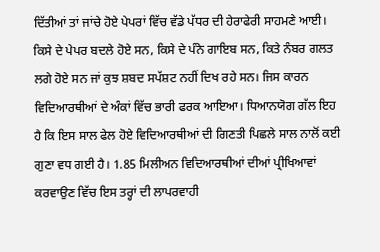ਦਿੱਤੀਆਂ ਤਾਂ ਜਾਂਚੇ ਹੋਏ ਪੇਪਰਾਂ ਵਿੱਚ ਵੱਡੇ ਪੱਧਰ ਦੀ ਹੇਰਾਫੇਰੀ ਸਾਹਮਣੇ ਆਈ। ਕਿਸੇ ਦੇ ਪੇਪਰ ਬਦਲੇ ਹੋਏ ਸਨ, ਕਿਸੇ ਦੇ ਪੰਨੇ ਗਾਇਬ ਸਨ, ਕਿਤੇ ਨੰਬਰ ਗਲਤ ਲਗੇ ਹੋਏ ਸਨ ਜਾਂ ਕੁਝ ਸ਼ਬਦ ਸਪੱਸ਼ਟ ਨਹੀਂ ਦਿਖ ਰਹੇ ਸਨ। ਜਿਸ ਕਾਰਨ ਵਿਦਿਆਰਥੀਆਂ ਦੇ ਅੰਕਾਂ ਵਿੱਚ ਭਾਰੀ ਫਰਕ ਆਇਆ। ਧਿਆਨਯੋਗ ਗੱਲ ਇਹ ਹੈ ਕਿ ਇਸ ਸਾਲ ਫੇਲ ਹੋਏ ਵਿਦਿਆਰਥੀਆਂ ਦੀ ਗਿਣਤੀ ਪਿਛਲੇ ਸਾਲ ਨਾਲੋਂ ਕਈ ਗੁਣਾ ਵਧ ਗਈ ਹੈ। 1.85 ਮਿਲੀਅਨ ਵਿਦਿਆਰਥੀਆਂ ਦੀਆਂ ਪ੍ਰੀਖਿਆਵਾਂ ਕਰਵਾਉਣ ਵਿੱਚ ਇਸ ਤਰ੍ਹਾਂ ਦੀ ਲਾਪਰਵਾਹੀ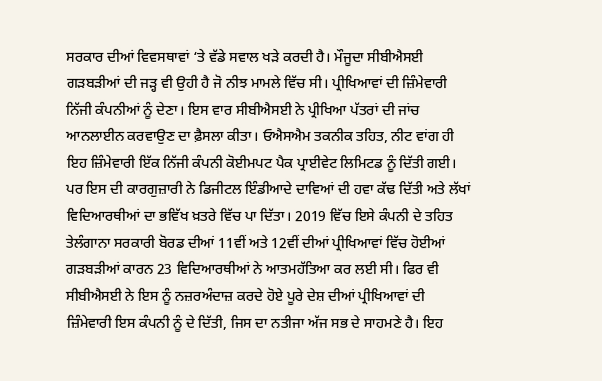ਸਰਕਾਰ ਦੀਆਂ ਵਿਵਸਥਾਵਾਂ ‘ਤੇ ਵੱਡੇ ਸਵਾਲ ਖੜੇ ਕਰਦੀ ਹੈ। ਮੌਜੂਦਾ ਸੀਬੀਐਸਈ ਗੜਬੜੀਆਂ ਦੀ ਜੜ੍ਹ ਵੀ ਉਹੀ ਹੈ ਜੋ ਨੀਝ ਮਾਮਲੇ ਵਿੱਚ ਸੀ। ਪ੍ਰੀਖਿਆਵਾਂ ਦੀ ਜ਼ਿੰਮੇਵਾਰੀ ਨਿੱਜੀ ਕੰਪਨੀਆਂ ਨੂੰ ਦੇਣਾ। ਇਸ ਵਾਰ ਸੀਬੀਐਸਈ ਨੇ ਪ੍ਰੀਖਿਆ ਪੱਤਰਾਂ ਦੀ ਜਾਂਚ ਆਨਲਾਈਨ ਕਰਵਾਉਣ ਦਾ ਫ਼ੈਸਲਾ ਕੀਤਾ। ਓਐਸਐਮ ਤਕਨੀਕ ਤਹਿਤ, ਨੀਟ ਵਾਂਗ ਹੀ ਇਹ ਜ਼ਿੰਮੇਵਾਰੀ ਇੱਕ ਨਿੱਜੀ ਕੰਪਨੀ ਕੋਈਮਪਟ ਪੈਕ ਪ੍ਰਾਈਵੇਟ ਲਿਮਿਟਡ ਨੂੰ ਦਿੱਤੀ ਗਈ। ਪਰ ਇਸ ਦੀ ਕਾਰਗੁਜ਼ਾਰੀ ਨੇ ਡਿਜੀਟਲ ਇੰਡੀਆਦੇ ਦਾਵਿਆਂ ਦੀ ਹਵਾ ਕੱਢ ਦਿੱਤੀ ਅਤੇ ਲੱਖਾਂ ਵਿਦਿਆਰਥੀਆਂ ਦਾ ਭਵਿੱਖ ਖ਼ਤਰੇ ਵਿੱਚ ਪਾ ਦਿੱਤਾ। 2019 ਵਿੱਚ ਇਸੇ ਕੰਪਨੀ ਦੇ ਤਹਿਤ ਤੇਲੰਗਾਨਾ ਸਰਕਾਰੀ ਬੋਰਡ ਦੀਆਂ 11ਵੀਂ ਅਤੇ 12ਵੀਂ ਦੀਆਂ ਪ੍ਰੀਖਿਆਵਾਂ ਵਿੱਚ ਹੋਈਆਂ ਗੜਬੜੀਆਂ ਕਾਰਨ 23 ਵਿਦਿਆਰਥੀਆਂ ਨੇ ਆਤਮਹੱਤਿਆ ਕਰ ਲਈ ਸੀ। ਫਿਰ ਵੀ ਸੀਬੀਐਸਈ ਨੇ ਇਸ ਨੂੰ ਨਜ਼ਰਅੰਦਾਜ਼ ਕਰਦੇ ਹੋਏ ਪੂਰੇ ਦੇਸ਼ ਦੀਆਂ ਪ੍ਰੀਖਿਆਵਾਂ ਦੀ ਜ਼ਿੰਮੇਵਾਰੀ ਇਸ ਕੰਪਨੀ ਨੂੰ ਦੇ ਦਿੱਤੀ, ਜਿਸ ਦਾ ਨਤੀਜਾ ਅੱਜ ਸਭ ਦੇ ਸਾਹਮਣੇ ਹੈ। ਇਹ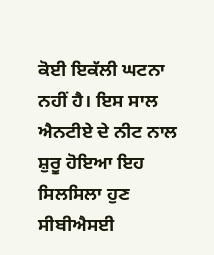ਕੋਈ ਇਕੱਲੀ ਘਟਨਾ ਨਹੀਂ ਹੈ। ਇਸ ਸਾਲ ਐਨਟੀਏ ਦੇ ਨੀਟ ਨਾਲ ਸ਼ੁਰੂ ਹੋਇਆ ਇਹ ਸਿਲਸਿਲਾ ਹੁਣ ਸੀਬੀਐਸਈ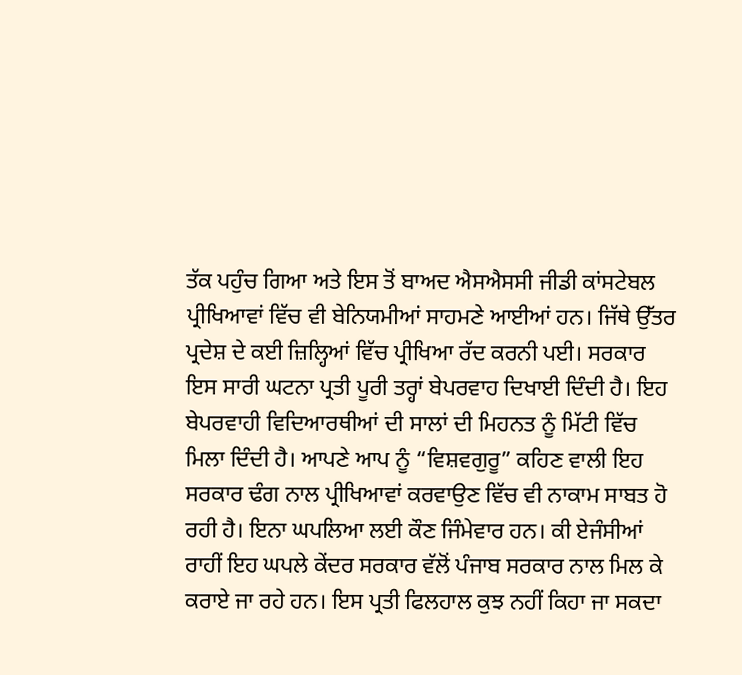ਤੱਕ ਪਹੁੰਚ ਗਿਆ ਅਤੇ ਇਸ ਤੋਂ ਬਾਅਦ ਐਸਐਸਸੀ ਜੀਡੀ ਕਾਂਸਟੇਬਲ ਪ੍ਰੀਖਿਆਵਾਂ ਵਿੱਚ ਵੀ ਬੇਨਿਯਮੀਆਂ ਸਾਹਮਣੇ ਆਈਆਂ ਹਨ। ਜਿੱਥੇ ਉੱਤਰ ਪ੍ਰਦੇਸ਼ ਦੇ ਕਈ ਜ਼ਿਲ੍ਹਿਆਂ ਵਿੱਚ ਪ੍ਰੀਖਿਆ ਰੱਦ ਕਰਨੀ ਪਈ। ਸਰਕਾਰ ਇਸ ਸਾਰੀ ਘਟਨਾ ਪ੍ਰਤੀ ਪੂਰੀ ਤਰ੍ਹਾਂ ਬੇਪਰਵਾਹ ਦਿਖਾਈ ਦਿੰਦੀ ਹੈ। ਇਹ ਬੇਪਰਵਾਹੀ ਵਿਦਿਆਰਥੀਆਂ ਦੀ ਸਾਲਾਂ ਦੀ ਮਿਹਨਤ ਨੂੰ ਮਿੱਟੀ ਵਿੱਚ ਮਿਲਾ ਦਿੰਦੀ ਹੈ। ਆਪਣੇ ਆਪ ਨੂੰ “ਵਿਸ਼ਵਗੁਰੂ” ਕਹਿਣ ਵਾਲੀ ਇਹ ਸਰਕਾਰ ਢੰਗ ਨਾਲ ਪ੍ਰੀਖਿਆਵਾਂ ਕਰਵਾਉਣ ਵਿੱਚ ਵੀ ਨਾਕਾਮ ਸਾਬਤ ਹੋ ਰਹੀ ਹੈ। ਇਨਾ ਘਪਲਿਆ ਲਈ ਕੌਣ ਜਿੰਮੇਵਾਰ ਹਨ। ਕੀ ਏਜੰਸੀਆਂ ਰਾਹੀਂ ਇਹ ਘਪਲੇ ਕੇਂਦਰ ਸਰਕਾਰ ਵੱਲੋਂ ਪੰਜਾਬ ਸਰਕਾਰ ਨਾਲ ਮਿਲ ਕੇ ਕਰਾਏ ਜਾ ਰਹੇ ਹਨ। ਇਸ ਪ੍ਰਤੀ ਫਿਲਹਾਲ ਕੁਝ ਨਹੀਂ ਕਿਹਾ ਜਾ ਸਕਦਾ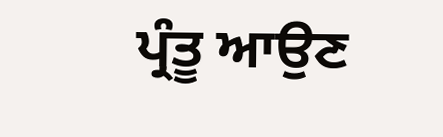ਪ੍ਰੰਤੂ ਆਉਣ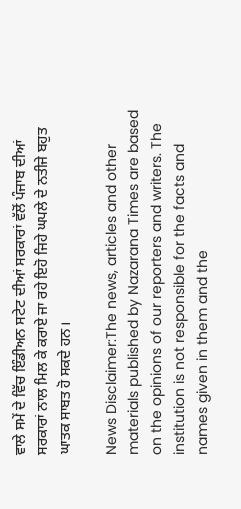ਵਾਲੇ ਸਮੇਂ ਦੇ ਵਿੱਚ ਇੰਡੀਅਨ ਸਟੇਟ ਦੀਆਂ ਸਰਕਾਰਾਂ ਵੱਲੋਂ ਪੰਜਾਬ ਦੀਆਂ ਸਰਕਾਰਾਂ ਨਾਲ ਮਿਲ ਕੇ ਕਰਾਏ ਜਾ ਰਹੇ ਇਹੋ ਜਿਹੇ ਘਪਲੇ ਦੇ ਨਤੀਜੇ ਬਹੁਤ ਘਾਤਕ ਸਾਬਤ ਹੋ ਸਕਦੇ ਹਨ।

News Disclaimer:The news, articles and other materials published by Nazarana Times are based on the opinions of our reporters and writers. The institution is not responsible for the facts and names given in them and the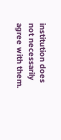institution does not necessarily agree with them.